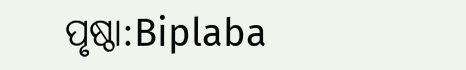ପୃଷ୍ଠା:Biplaba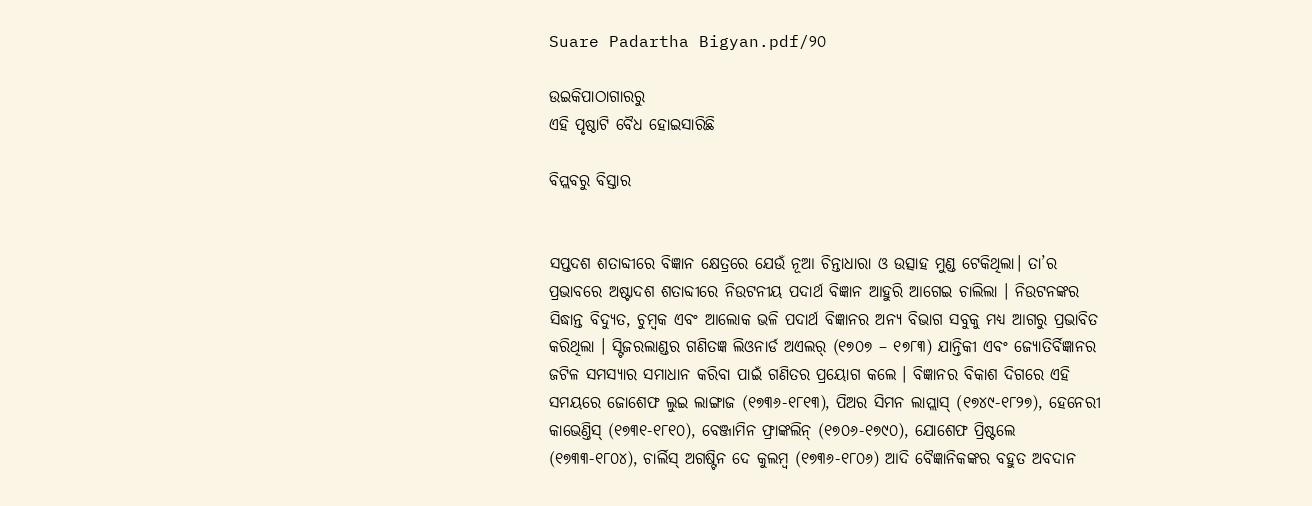Suare Padartha Bigyan.pdf/୨୦

ଉଇକିପାଠାଗାର‌ରୁ
ଏହି ପୃଷ୍ଠାଟି ବୈଧ ହୋଇସାରିଛି

ବିପ୍ଲବରୁ ବିସ୍ତାର


ସପ୍ତଦଶ ଶତାବ୍ଦୀରେ ବିଜ୍ଞାନ କ୍ଷେତ୍ରରେ ଯେଉଁ ନୂଆ ଚିନ୍ତାଧାରା ଓ ଉତ୍ସାହ ମୁଣ୍ଡ ଟେକିଥିଲା। ତା’ର ପ୍ରଭାବରେ ଅଷ୍ଟାଦଶ ଶତାବ୍ଦୀରେ ନିଉଟନୀୟ ପଦାର୍ଥ ବିଜ୍ଞାନ ଆହୁରି ଆଗେଇ ଚାଲିଲା । ନିଉଟନଙ୍କର ସିଦ୍ଧାନ୍ତ ବିଦ୍ଯୁତ, ଚୁମ୍ବକ ଏବଂ ଆଲୋକ ଭଳି ପଦାର୍ଥ ବିଜ୍ଞାନର ଅନ୍ୟ ବିଭାଗ ସବୁକୁ ମଧ୍ୟ ଆଗରୁ ପ୍ରଭାବିତ କରିଥିଲା । ସ୍ଟିଜରଲାଣ୍ଡର ଗଣିତଜ୍ଞ ଲିଓନାର୍ଡ ଅଏଲର୍ (୧୭୦୭ – ୧୭୮୩) ଯାନ୍ତିକୀ ଏବଂ ଜ୍ଯୋତିର୍ବିଜ୍ଞାନର ଜଟିଳ ସମସ୍ୟାର ସମାଧାନ କରିବା ପାଇଁ ଗଣିତର ପ୍ରୟୋଗ କଲେ । ବିଜ୍ଞାନର ବିକାଶ ଦିଗରେ ଏହି ସମୟରେ ଜୋଶେଫ ଲୁଇ ଲାଙ୍ଗାଜ (୧୭୩୬-୧୮୧୩), ପିଅର ସିମନ ଲାପ୍ଲାସ୍ (୧୭୪୯-୧୮୨୭), ହେନେରୀ କାଭେଣ୍ତିସ୍ (୧୭୩୧-୧୮୧୦), ବେଞ୍ଜାମିନ ଫ୍ରାଙ୍କଲିନ୍ (୧୭୦୬-୧୭୯୦), ଯୋଶେଫ ପ୍ରିଷ୍ଟଲେ (୧୭୩୩-୧୮୦୪), ଚାର୍ଲିସ୍ ଅଗଷ୍ଟିନ ଦେ କୁଲମ୍ବ (୧୭୩୬-୧୮୦୬) ଆଦି ବୈଜ୍ଞାନିକଙ୍କର ବହୁତ ଅବଦାନ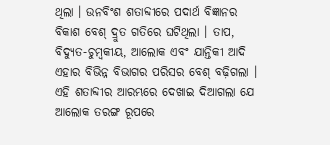ଥିଲା । ଉନବିଂଶ ଶତାବ୍ଦୀରେ ପଦାର୍ଥ ବିଜ୍ଞାନର ବିକାଶ ବେଶ୍ ଦ୍ରୁତ ଗତିରେ ଘଟିଥିଲା । ତାପ, ବିଦ୍ଯୁତ-ଚୁମ୍ବକୀୟ, ଆଲୋକ ଏବଂ ଯାନ୍ତିକୀ ଆଦି ଏହାର ବିଭିନ୍ନ ବିଭାଗର ପରିସର ବେଶ୍ ବଢ଼ିଗଲା । ଏହି ଶତାବ୍ଦୀର ଆରମ୍ଭରେ ଦେଖାଇ ଦିଆଗଲା ଯେ ଆଲୋକ ତରଙ୍ଗ ରୂପରେ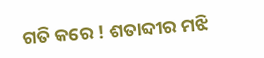ଗତି କରେ ! ଶତାବ୍ଦୀର ମଝି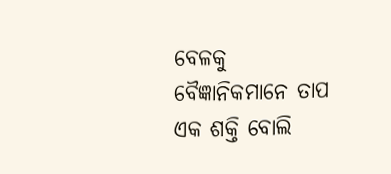ବେଳକୁ ବୈଜ୍ଞାନିକମାନେ ତାପ ଏକ ଶକ୍ତି ବୋଲି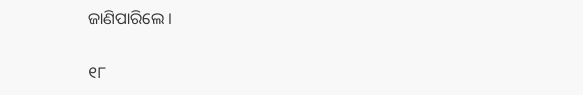ଜାଣିପାରିଲେ ।

୧୮